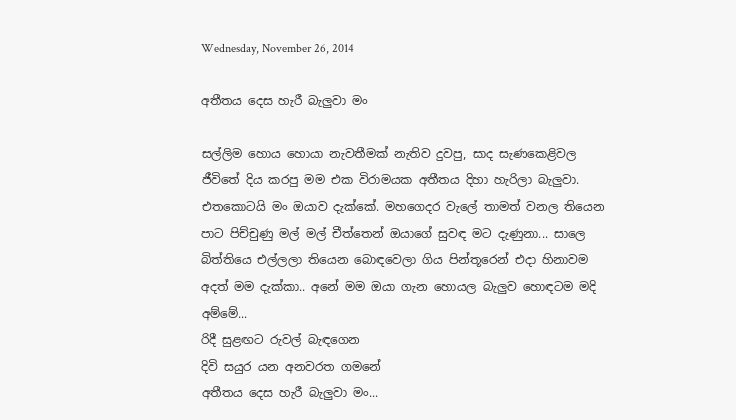Wednesday, November 26, 2014

අතීතය දෙස හැරී බැලුවා මං

සල්ලිම හොය හොයා නැවතීමක් නැතිව දුවපු, සාද සැණකෙළිවල ජීවිතේ දිය කරපු මම එක විරාමයක අතීතය දිහා හැරිලා බැලුවා.
එතකොටයි මං ඔයාව දැක්කේ. මහගෙදර වැලේ තාමත් වනල තියෙන පාට පිච්චුණු මල් මල් චීත්තෙන් ඔයාගේ සුවඳ මට දැණුනා... සාලෙ බිත්තියෙ එල්ලලා තියෙන බොඳවෙලා ගිය පින්තූරෙන් එදා හිනාවම අදත් මම දැක්කා.. අනේ මම ඔයා ගැන හොයල බැලුව හොඳටම මදි අම්මේ...
රිදී සුළඟට රුවල් බැඳගෙන
දිවි සයුර යන අනවරත ගමනේ
අතීතය දෙස හැරී බැලුවා මං...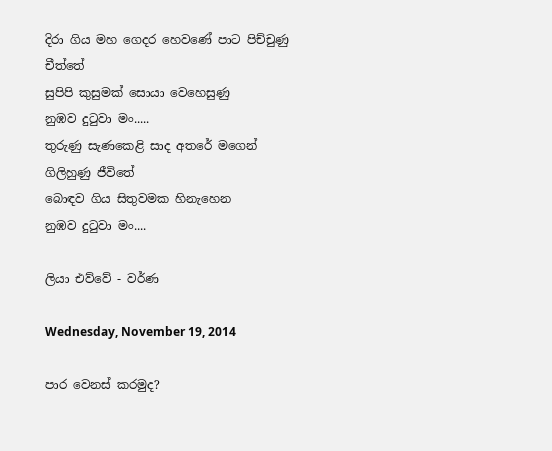දිරා ගිය මහ ගෙදර හෙවණේ පාට පිච්චුණු චීත්තේ
සුපිපි කුසුමක් සොයා වෙහෙසුණු
නුඹව දුටුවා මං.....
තුරුණු සැණකෙළි සාද අතරේ මගෙන් ගිලිහුණු ජීවිතේ
බොඳව ගිය සිතුවමක හිනැහෙන
නුඹව දුටුවා මං....

ලියා එව්වේ - වර්ණ

Wednesday, November 19, 2014

පාර වෙනස් කරමුද?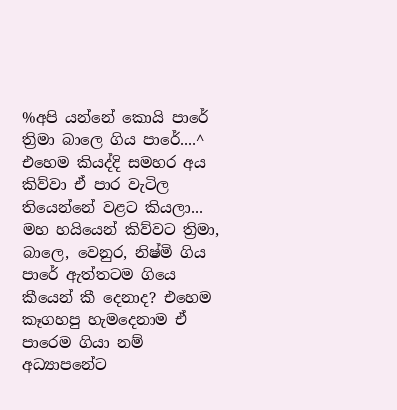%අපි යන්නේ කොයි පාරේ
ත්‍රිමා බාලෙ ගිය පාරේ....^
එහෙම කියද්දි සමහර අය කිව්වා ඒ පාර වැටිල තියෙන්නේ වළට කියලා... මහ හයියෙන් කිව්වට ත්‍රිමා, බාලෙ, වෙනුර, නිෂ්මි ගිය පාරේ ඇත්තටම ගියෙ කීයෙන් කී දෙනාද? එහෙම කෑගහපු හැමදෙනාම ඒ පාරෙම ගියා නම් අධ්‍යාපනේට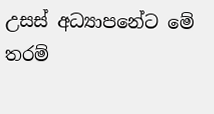උසස් අධ්‍යාපනේට මේ තරම්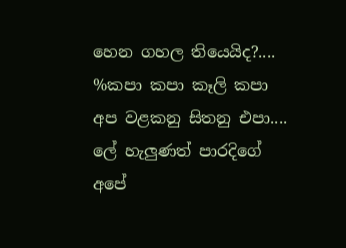හෙන ගහල තියෙයිද?....
%කපා කපා කෑලි කපා
අප වළකනු සිතනු එපා....
ලේ හැලුණත් පාරදිගේ
අපේ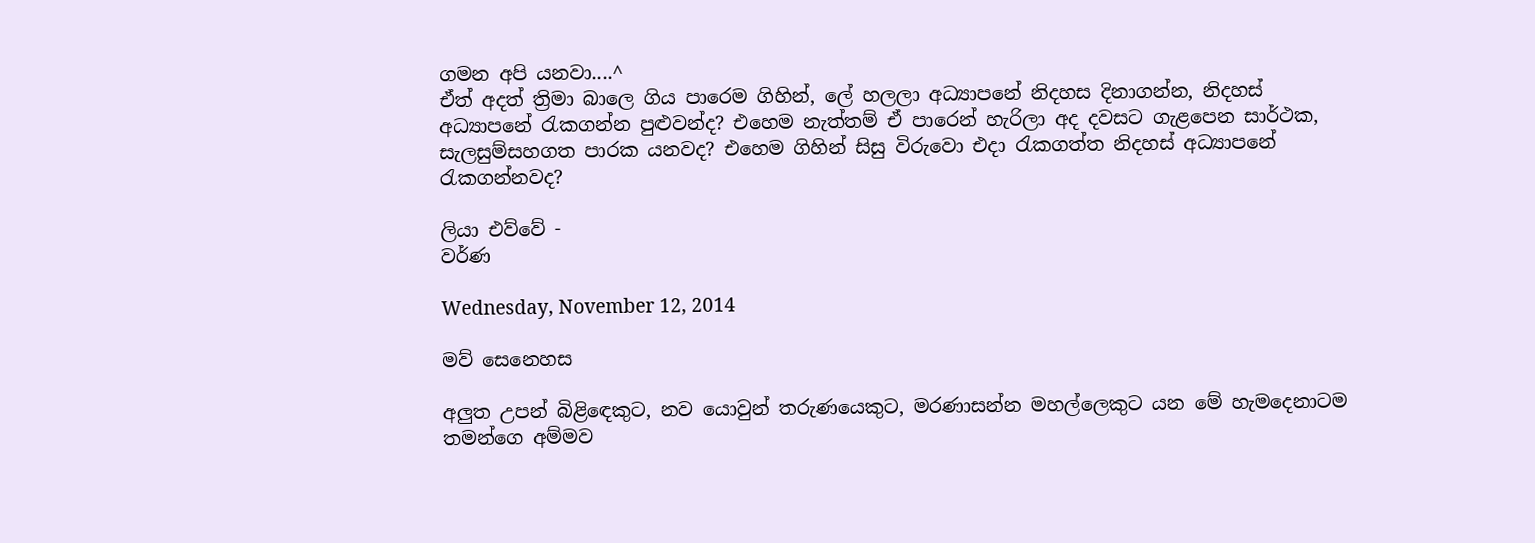ගමන අපි යනවා....^
ඒත් අදත් ත්‍රිමා බාලෙ ගිය පාරෙම ගිහින්, ලේ හලලා අධ්‍යාපනේ නිදහස දිනාගන්න, නිදහස් අධ්‍යාපනේ රැකගන්න පුළුවන්ද? එහෙම නැත්තම් ඒ පාරෙන් හැරිලා අද දවසට ගැළපෙන සාර්ථක, සැලසුම්සහගත පාරක යනවද? එහෙම ගිහින් සිසු විරුවො එදා රැකගත්ත නිදහස් අධ්‍යාපනේ රැකගන්නවද?

ලියා එව්වේ -
වර්ණ

Wednesday, November 12, 2014

මව් සෙනෙහස

අලුත උපන් බිළිඳෙකුට, නව යොවුන් තරුණයෙකුට, මරණාසන්න මහල්ලෙකුට යන මේ හැමදෙනාටම තමන්ගෙ අම්මව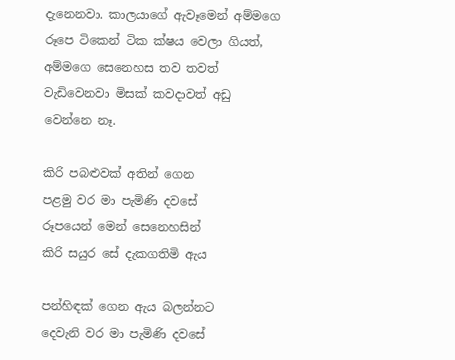දැනෙනවා. කාලයාගේ ඇවෑමෙන් අම්මගෙ රූපෙ ටිකෙන් ටික ක්ෂය වෙලා ගියත්, අම්මගෙ සෙනෙහස තව තවත් වැඩිවෙනවා මිසක් කවදාවත් අඩු වෙන්නෙ නෑ.

කිරි පබළුවක් අතින් ගෙන
පළමු වර මා පැමිණි දවසේ
රූපයෙන් මෙන් සෙනෙහසින්
කිරි සයුර සේ දැකගතිමි ඇය

පන්හිඳක් ගෙන ඇය බලන්නට
දෙවැනි වර මා පැමිණි දවසේ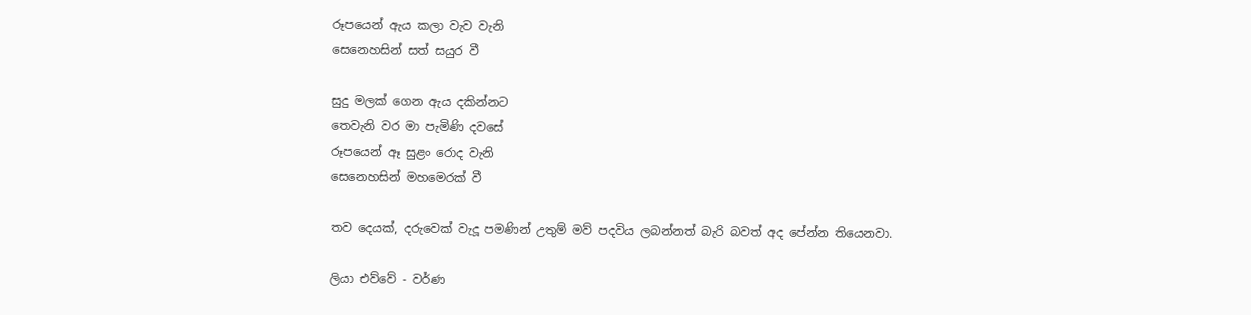රූපයෙන් ඇය කලා වැව වැනි
සෙනෙහසින් සත් සයුර වී

සුදු මලක් ගෙන ඇය දකින්නට
තෙවැනි වර මා පැමිණි දවසේ
රූපයෙන් ඈ සුළං රොද වැනි
සෙනෙහසින් මහමෙරක් වී

තව දෙයක්, දරුවෙක් වැදූ පමණින් උතුම් මව් පදවිය ලබන්නත් බැරි බවත් අද පේන්න තියෙනවා.

ලියා එව්වේ - වර්ණ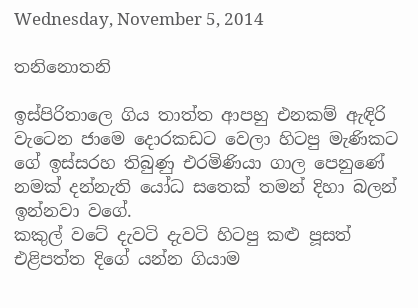Wednesday, November 5, 2014

තනිනොතනි

ඉස්පිරිතාලෙ ගිය තාත්ත ආපහු එනකම් ඇඳිරි වැටෙන ජාමෙ දොරකඩට වෙලා හිටපු මැණිකට ගේ ඉස්සරහ තිබුණු එරමිණියා ගාල පෙනුණේ නමක් දන්නැති යෝධ සතෙක් තමන් දිහා බලන් ඉන්නවා වගේ.
කකුල් වටේ දැවටි දැවටි හිටපු කළු පූසත් එළිපත්ත දිගේ යන්න ගියාම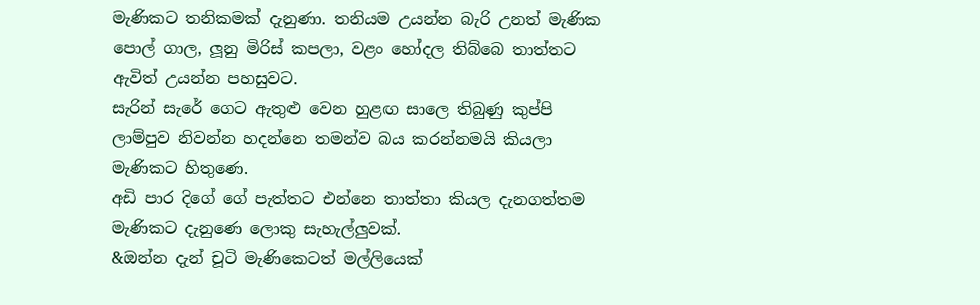මැණිකට තනිකමක් දැනුණා. තනියම උයන්න බැරි උනත් මැණික පොල් ගාල, ලූනු මිරිස් කපලා, වළං හෝදල තිබ්බෙ තාත්තට ඇවිත් උයන්න පහසුවට.
සැරින් සැරේ ගෙට ඇතුළු වෙන හුළඟ සාලෙ තිබුණු කුප්පි ලාම්පුව නිවන්න හදන්නෙ තමන්ව බය කරන්නමයි කියලා මැණිකට හිතුණෙ.
අඩි පාර දිගේ ගේ පැත්තට එන්නෙ තාත්තා කියල දැනගත්තම මැණිකට දැනුණෙ ලොකු සැහැල්ලුවක්.
&ඔන්න දැන් චූටි මැණිකෙටත් මල්ලියෙක්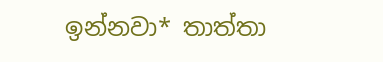ඉන්නවා* තාත්තා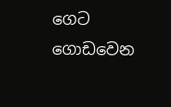ගෙට ගොඩවෙන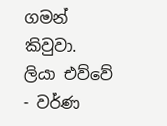ගමන් කිවුවා.
ලියා එව්වේ - වර්ණ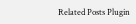Related Posts Plugin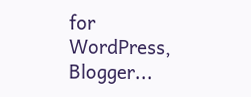for WordPress, Blogger...